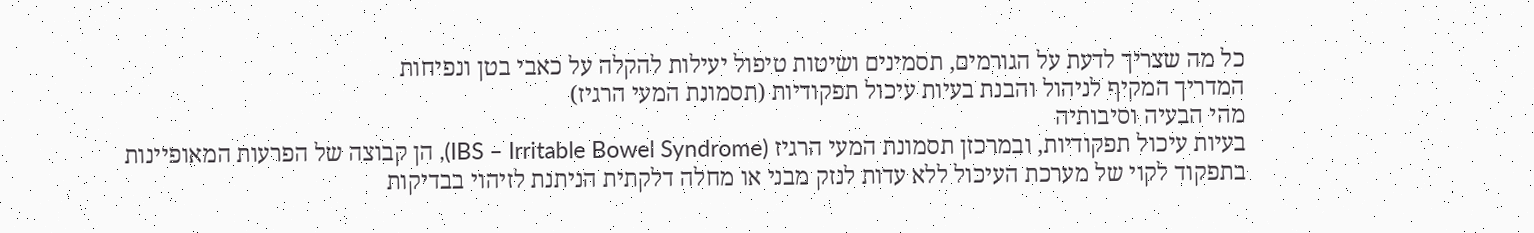כל מה שצריך לדעת על הגורמים, תסמינים ושיטות טיפול יעילות להקלה על כאבי בטן ונפיחות
המדריך המקיף לניהול והבנת בעיות עיכול תפקודיות (תסמונת המעי הרגיז)
מהי הבעיה וסיבותיה
בעיות עיכול תפקודיות, ובמרכזן תסמונת המעי הרגיז (IBS – Irritable Bowel Syndrome), הן קבוצה של הפרעות המאופיינות בתפקוד לקוי של מערכת העיכול ללא עדות לנזק מבני או מחלה דלקתית הניתנת לזיהוי בבדיקות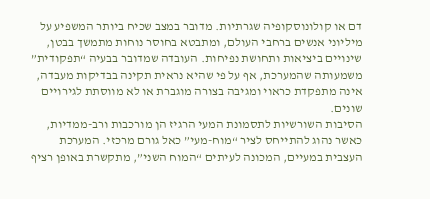דם או קולונוסקופיה שגרתיות. מדובר במצב שכיח ביותר המשפיע על מיליוני אנשים ברחבי העולם, ומתבטא בחוסר נוחות מתמשך בבטן, שינויים ביציאות ותחושת נפיחות. העובדה שמדובר בבעיה “תפקודית” משמעותה שהמערכת, אף על פי שהיא נראית תקינה בבדיקות מעבדה, אינה מתפקדת כראוי ומגיבה בצורה מוגברת או לא מווסתת לגירויים שונים.
הסיבות השורשיות לתסמונת המעי הרגיז הן מורכבות ורב-ממדיות, כאשר נהוג להתייחס לציר “מוח-מעי” כאל גורם מרכזי. המערכת העצבית במעיים, המכונה לעיתים “המוח השני”, מתקשרת באופן רציף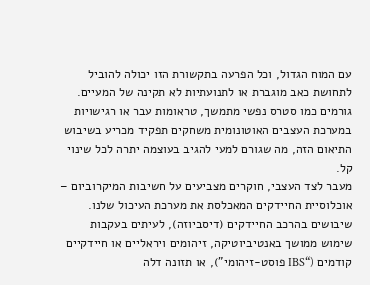עם המוח הגדול, וכל הפרעה בתקשורת הזו יכולה להוביל לתחושת כאב מוגברת או לתנועתיות לא תקינה של המעיים. גורמים כמו סטרס נפשי מתמשך, טראומות עבר או רגישויות במערכת העצבים האוטונומית משחקים תפקיד מכריע בשיבוש התיאום הזה, מה שגורם למעי להגיב בעוצמה יתרה לכל שינוי קל.
מעבר לצד העצבי, חוקרים מצביעים על חשיבות המיקרוביום – אוכלוסיית החיידקים המאכלסת את מערכת העיכול שלנו. שיבושים בהרכב החיידקים (דיסביוזה), לעיתים בעקבות שימוש ממושך באנטיביוטיקה, זיהומים ויראליים או חיידקיים קודמים (“IBS פוסט-זיהומי”), או תזונה דלה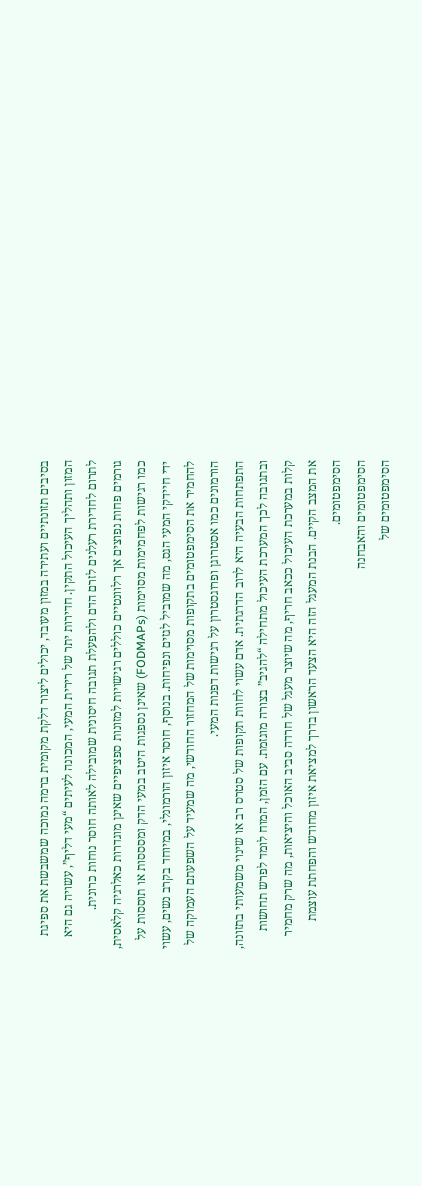בסיבים תזונתיים ועתירה במזון מעובד, יכולים ליצור דלקת מקומית ברמה נמוכה שמשבשת את ספיגת המזון ותהליך העיכול התקין. חדירות יתר של רירית המעי, המכונה לעיתים “מעי דליף”, עשויה גם היא לתרום לחדירת רעלנים לזרם הדם ולהפעלת תגובה חיסונית שמובילה לאותה חוסר נוחות כרונית.
גורמים פחות נפוצים אך רלוונטיים כוללים רגישויות למזונות ספציפיים שאינן מוגדרות כאלרגיה קלאסית, כמו רגישות לפחמימות מסוימות (FODMAPs) שאינן נספגות היטב במעי הדק ומסססות או תוססות על ידי חיידקי המעי הגס, מה שמוביל לגזים ונפיחות. בנוסף, חוסר איזון הורמונלי, במיוחד בקרב נשים, עשוי להחמיר את הסימפטומים בתקופות מסוימות של המחזור החודשי, מה שמעיד על השפעתם העמוקה של הורמונים כמו אסטרוגן ופרוגסטרון על רגישות דפנות המעי.
התפתחות הבעיה היא לרוב הדרגתית. אדם עשוי לחוות תקופות של סטרס רב או שינוי משמעותי בתזונה, ובתגובה לכך המערכת העיכול מתחילה “להגיב” בצורה מוגזמת. עם הזמן, המוח לומד לפרש תחושות קלות במערכת העיכול ככאב חריף, מה שיוצר מעגל של חרדה סביב האוכל והיציאות, מה שרק מחמיר את המצב הקיים. הבנת המעגל הזה היא הצעד הראשון בדרך למציאת איזון מחודש והפחתת עוצמת הסימפטומים.
הסימפטומים והאבחנה
הסימפטומים של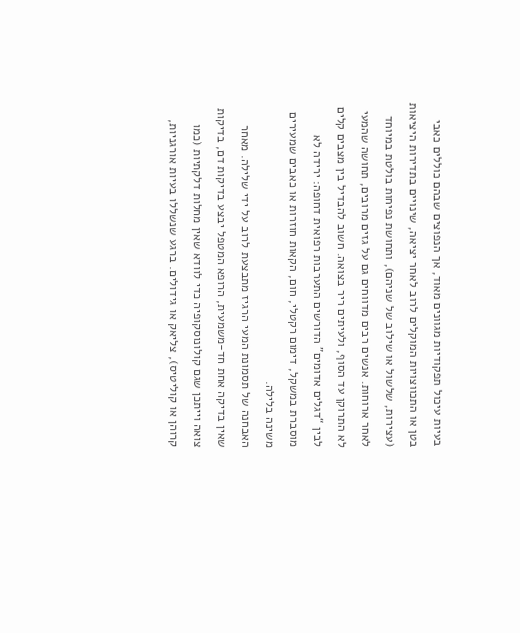בעיות עיכול תפקודיות מגוונים מאוד, אך הנפוצים שבהם כוללים כאבי בטן או התכווצויות המוקלים לרוב לאחר יציאה, שינויים בתדירות היציאות (עצירות, שלשול או שילוב של שניהם), ותחושת נפיחות בולטת במיוחד לאחר ארוחות. אנשים רבים מדווחים גם על גזים מרובים, תחושה שהמעי לא התרוקן עד הסוף, ולעיתים ריר בצואה. חשוב להבדיל בין מצבים קלים לבין “דגלים אדומים” הדורשים התערבות רפואית דחופה: ירידה לא מוסברת במשקל, דימום רקטלי, חום, הקאות חוזרות או כאבים שמעירים משינה בלילה.
האבחנה של תסמונת המעי הרגיז מתבצעת לרוב על ידי שלילה. מאחר שאין בדיקה אחת חד-משמעית, הרופא המטפל יבצע בדיקות דם, בדיקות צואה וייתכן שגם קולונוסקופיה כדי לוודא שאין מחלות דלקתיות (כמו קרוהן או קוליטיס), צליאק או גידולים. ברגע שנשללו בעיות אורגניות,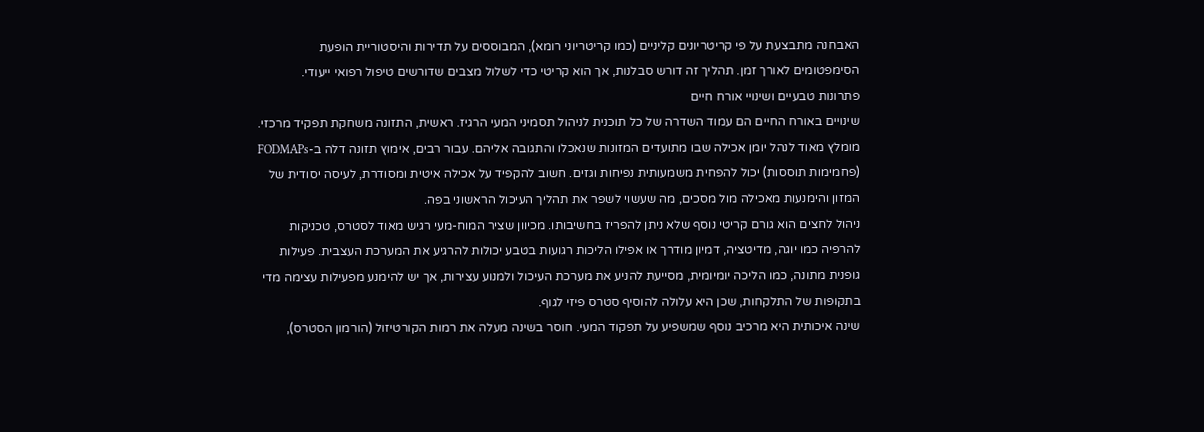האבחנה מתבצעת על פי קריטריונים קליניים (כמו קריטריוני רומא), המבוססים על תדירות והיסטוריית הופעת הסימפטומים לאורך זמן. תהליך זה דורש סבלנות, אך הוא קריטי כדי לשלול מצבים שדורשים טיפול רפואי ייעודי.
פתרונות טבעיים ושינויי אורח חיים
שינויים באורח החיים הם עמוד השדרה של כל תוכנית לניהול תסמיני המעי הרגיז. ראשית, התזונה משחקת תפקיד מרכזי. מומלץ מאוד לנהל יומן אכילה שבו מתועדים המזונות שנאכלו והתגובה אליהם. עבור רבים, אימוץ תזונה דלה ב-FODMAPs (פחמימות תוססות) יכול להפחית משמעותית נפיחות וגזים. חשוב להקפיד על אכילה איטית ומסודרת, לעיסה יסודית של המזון והימנעות מאכילה מול מסכים, מה שעשוי לשפר את תהליך העיכול הראשוני בפה.
ניהול לחצים הוא גורם קריטי נוסף שלא ניתן להפריז בחשיבותו. מכיוון שציר המוח-מעי רגיש מאוד לסטרס, טכניקות להרפיה כמו יוגה, מדיטציה, דמיון מודרך או אפילו הליכות רגועות בטבע יכולות להרגיע את המערכת העצבית. פעילות גופנית מתונה, כמו הליכה יומיומית, מסייעת להניע את מערכת העיכול ולמנוע עצירות, אך יש להימנע מפעילות עצימה מדי בתקופות של התלקחות, שכן היא עלולה להוסיף סטרס פיזי לגוף.
שינה איכותית היא מרכיב נוסף שמשפיע על תפקוד המעי. חוסר בשינה מעלה את רמות הקורטיזול (הורמון הסטרס),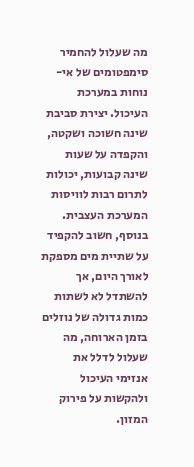מה שעלול להחמיר סימפטומים של אי-נוחות במערכת העיכול. יצירת סביבת שינה חשוכה ושקטה, והקפדה על שעות שינה קבועות, יכולות לתרום רבות לוויסות המערכת העצבית. בנוסף, חשוב להקפיד על שתיית מים מספקת לאורך היום, אך להשתדל לא לשתות כמות גדולה של נוזלים בזמן הארוחה, מה שעלול לדלל את אנזימי העיכול ולהקשות על פירוק המזון.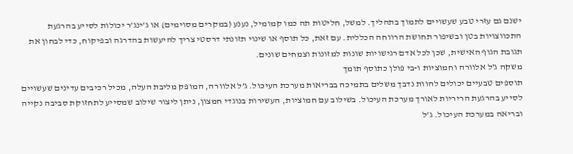ישנם גם עזרי טבע שעשויים לתמוך בתהליך. למשל, חליטות תה כמו קמומיל, נענע (במקרים מסוימים) או ג’ינג’ר יכולות לסייע בהרגעת התכווצויות בטן ובשיפור תחושת הרווחה הכללית. עם זאת, כל תוסף או שינוי תזונתי דרסטי צריך להיעשות בהדרגה ובפיקוח, כדי לבחון את תגובת הגוף האישית, שכן לכל אדם רגישויות שונות למזונות וצמחים שונים.
משקה ג’ל אלוורה וחמוציות ו-בי פולן כתוסף תומך
תוספים טבעיים יכולים להוות נדבך משלים בתמיכה בבריאות מערכת העיכול. ג’ל אלוורה, המופק מליבת העלה, מכיל רכיבים עדינים שעשויים לסייע בהרגעת הריריות לאורך מערכת העיכול. בשילוב עם חמוציות, העשירות בנוגדי חמצון, ניתן ליצור שילוב שמסייע לתחזוקת סביבה נקייה ובריאה במערכת העיכול. ג’ל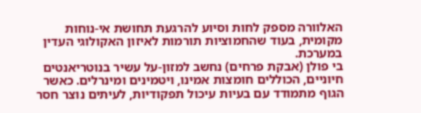האלוורה מספק לחות וסיוע להרגעת תחושת אי-נוחות מקומית, בעוד שהחמוציות תורמות לאיזון האקולוגי העדין במערכת.
בי פולן (אבקת פרחים) נחשב למזון-על עשיר בנוטריאנטים חיוניים, הכוללים חומצות אמינו, ויטמינים ומינרלים. כאשר הגוף מתמודד עם בעיות עיכול תפקודיות, לעיתים נוצר חסר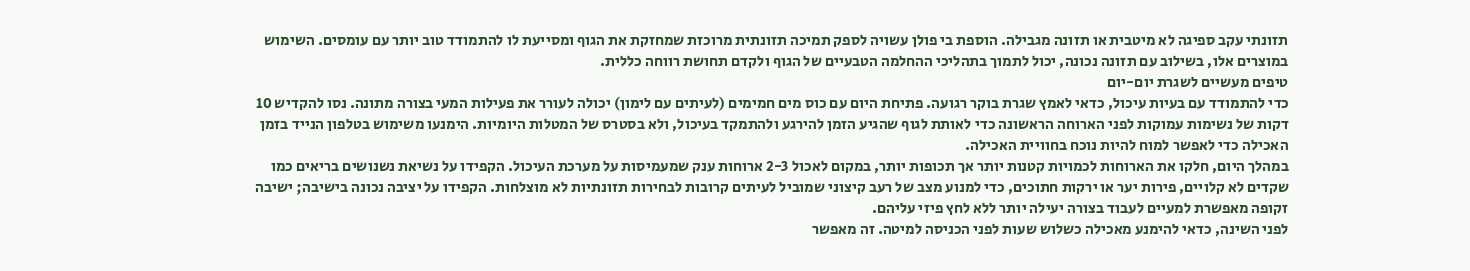תזונתי עקב ספיגה לא מיטבית או תזונה מגבילה. הוספת בי פולן עשויה לספק תמיכה תזונתית מרוכזת שמחזקת את הגוף ומסייעת לו להתמודד טוב יותר עם עומסים. השימוש במוצרים אלו, בשילוב עם תזונה נכונה, יכול לתמוך בתהליכי ההחלמה הטבעיים של הגוף ולקדם תחושת רווחה כללית.
טיפים מעשיים לשגרת יום-יום
כדי להתמודד עם בעיות עיכול, כדאי לאמץ שגרת בוקר רגועה. פתיחת היום עם כוס מים חמימים (לעיתים עם לימון) יכולה לעורר את פעילות המעי בצורה מתונה. נסו להקדיש 10 דקות של נשימות עמוקות לפני הארוחה הראשונה כדי לאותת לגוף שהגיע הזמן להירגע ולהתמקד בעיכול, ולא בסטרס של המטלות היומיות. הימנעו משימוש בטלפון הנייד בזמן האכילה כדי לאפשר למוח להיות נוכח בחוויית האכילה.
במהלך היום, חלקו את הארוחות לכמויות קטנות יותר אך תכופות יותר, במקום לאכול 2-3 ארוחות ענק שמעמיסות על מערכת העיכול. הקפידו על נשיאת נשנושים בריאים כמו שקדים לא קלויים, פירות יער או ירקות חתוכים, כדי למנוע מצב של רעב קיצוני שמוביל לעיתים קרובות לבחירות תזונתיות לא מוצלחות. הקפידו על יציבה נכונה בישיבה; ישיבה זקופה מאפשרת למעיים לעבוד בצורה יעילה יותר ללא לחץ פיזי עליהם.
לפני השינה, כדאי להימנע מאכילה כשלוש שעות לפני הכניסה למיטה. זה מאפשר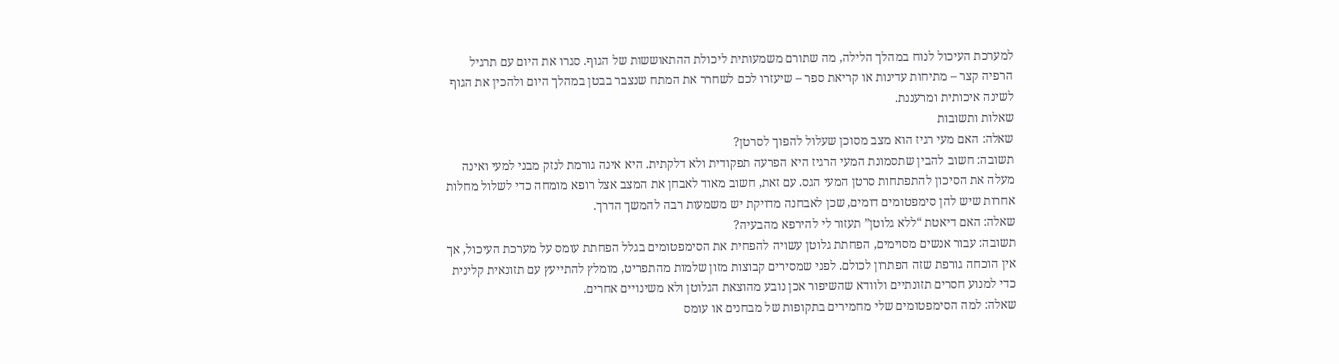למערכת העיכול לנוח במהלך הלילה, מה שתורם משמעותית ליכולת ההתאוששות של הגוף. סגרו את היום עם תרגיל הרפיה קצר – מתיחות עדינות או קריאת ספר – שיעזרו לכם לשחרר את המתח שנצבר בבטן במהלך היום ולהכין את הגוף לשינה איכותית ומרעננת.
שאלות ותשובות
שאלה: האם מעי רגיז הוא מצב מסוכן שעלול להפוך לסרטן?
תשובה: חשוב להבין שתסמונת המעי הרגיז היא הפרעה תפקודית ולא דלקתית. היא אינה גורמת לנזק מבני למעי ואינה מעלה את הסיכון להתפתחות סרטן המעי הגס. עם זאת, חשוב מאוד לאבחן את המצב אצל רופא מומחה כדי לשלול מחלות אחרות שיש להן סימפטומים דומים, שכן לאבחנה מדויקת יש משמעות רבה להמשך הדרך.
שאלה: האם דיאטת “ללא גלוטן” תעזור לי להירפא מהבעיה?
תשובה: עבור אנשים מסוימים, הפחתת גלוטן עשויה להפחית את הסימפטומים בגלל הפחתת עומס על מערכת העיכול, אך אין הוכחה גורפת שזה הפתרון לכולם. לפני שמסירים קבוצות מזון שלמות מהתפריט, מומלץ להתייעץ עם תזונאית קלינית כדי למנוע חסרים תזונתיים ולוודא שהשיפור אכן נובע מהוצאת הגלוטן ולא משינויים אחרים.
שאלה: למה הסימפטומים שלי מחמירים בתקופות של מבחנים או עומס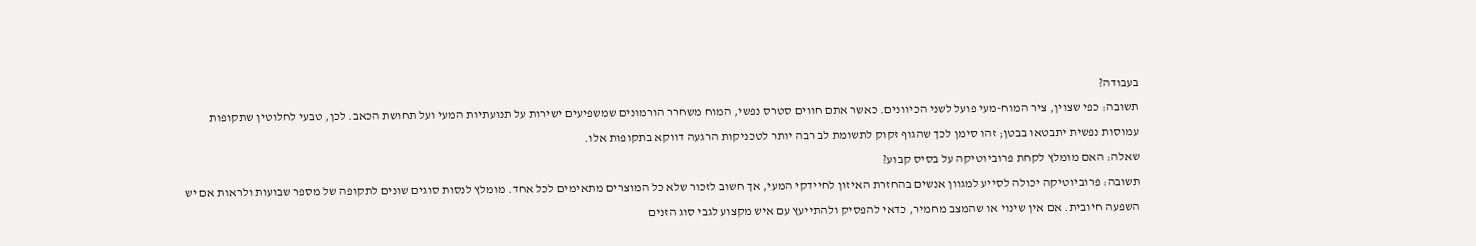בעבודה?
תשובה: כפי שצוין, ציר המוח-מעי פועל לשני הכיוונים. כאשר אתם חווים סטרס נפשי, המוח משחרר הורמונים שמשפיעים ישירות על תנועתיות המעי ועל תחושת הכאב. לכן, טבעי לחלוטין שתקופות עמוסות נפשית יתבטאו בבטן; זהו סימן לכך שהגוף זקוק לתשומת לב רבה יותר לטכניקות הרגעה דווקא בתקופות אלו.
שאלה: האם מומלץ לקחת פרוביוטיקה על בסיס קבוע?
תשובה: פרוביוטיקה יכולה לסייע למגוון אנשים בהחזרת האיזון לחיידקי המעי, אך חשוב לזכור שלא כל המוצרים מתאימים לכל אחד. מומלץ לנסות סוגים שונים לתקופה של מספר שבועות ולראות אם יש השפעה חיובית. אם אין שינוי או שהמצב מחמיר, כדאי להפסיק ולהתייעץ עם איש מקצוע לגבי סוג הזנים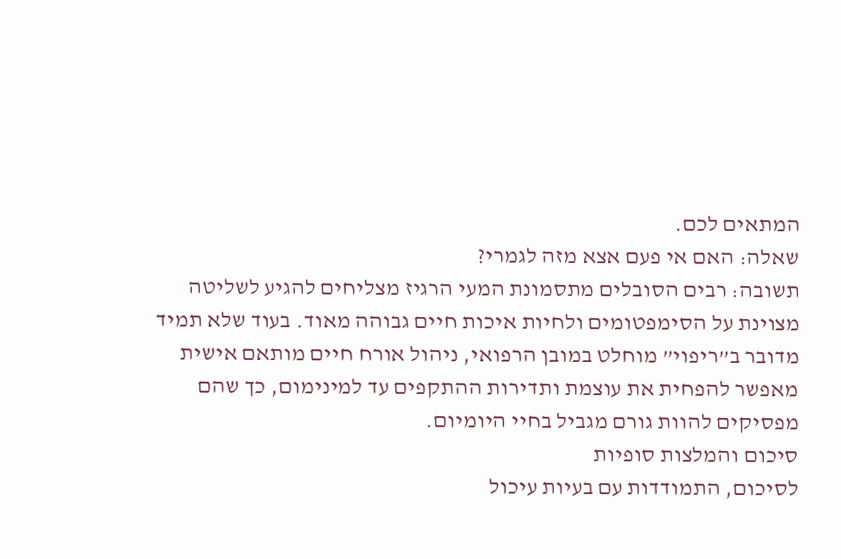המתאים לכם.
שאלה: האם אי פעם אצא מזה לגמרי?
תשובה: רבים הסובלים מתסמונת המעי הרגיז מצליחים להגיע לשליטה מצוינת על הסימפטומים ולחיות איכות חיים גבוהה מאוד. בעוד שלא תמיד מדובר ב”ריפוי” מוחלט במובן הרפואי, ניהול אורח חיים מותאם אישית מאפשר להפחית את עוצמת ותדירות ההתקפים עד למינימום, כך שהם מפסיקים להוות גורם מגביל בחיי היומיום.
סיכום והמלצות סופיות
לסיכום, התמודדות עם בעיות עיכול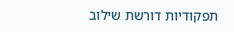תפקודיות דורשת שילוב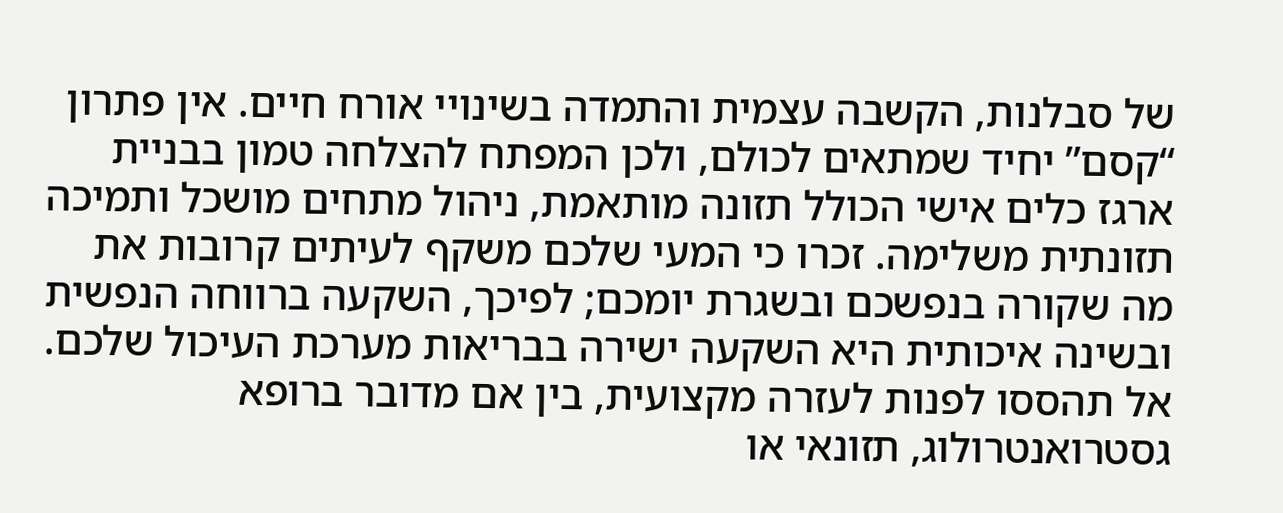של סבלנות, הקשבה עצמית והתמדה בשינויי אורח חיים. אין פתרון “קסם” יחיד שמתאים לכולם, ולכן המפתח להצלחה טמון בבניית ארגז כלים אישי הכולל תזונה מותאמת, ניהול מתחים מושכל ותמיכה תזונתית משלימה. זכרו כי המעי שלכם משקף לעיתים קרובות את מה שקורה בנפשכם ובשגרת יומכם; לפיכך, השקעה ברווחה הנפשית ובשינה איכותית היא השקעה ישירה בבריאות מערכת העיכול שלכם. אל תהססו לפנות לעזרה מקצועית, בין אם מדובר ברופא גסטרואנטרולוג, תזונאי או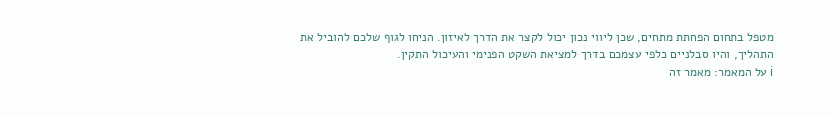מטפל בתחום הפחתת מתחים, שכן ליווי נכון יכול לקצר את הדרך לאיזון. הניחו לגוף שלכם להוביל את התהליך, והיו סבלניים כלפי עצמכם בדרך למציאת השקט הפנימי והעיכול התקין.
ℹ על המאמר: מאמר זה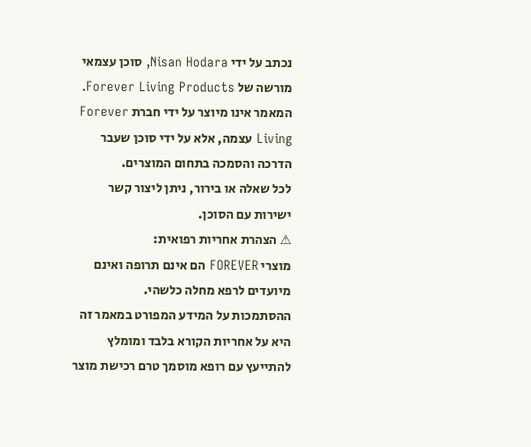נכתב על ידי Nisan Hodara, סוכן עצמאי מורשה של Forever Living Products.
המאמר אינו מיוצר על ידי חברת Forever Living עצמה, אלא על ידי סוכן שעבר הדרכה והסמכה בתחום המוצרים.
לכל שאלה או בירור, ניתן ליצור קשר ישירות עם הסוכן.
⚠ הצהרת אחריות רפואית:
מוצרי FOREVER הם אינם תרופה ואינם מיועדים לרפא מחלה כלשהי.
ההסתמכות על המידע המפורט במאמר זה היא על אחריות הקורא בלבד ומומלץ להתייעץ עם רופא מוסמך טרם רכישת מוצר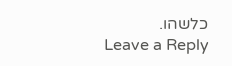כלשהו.
Leave a Reply